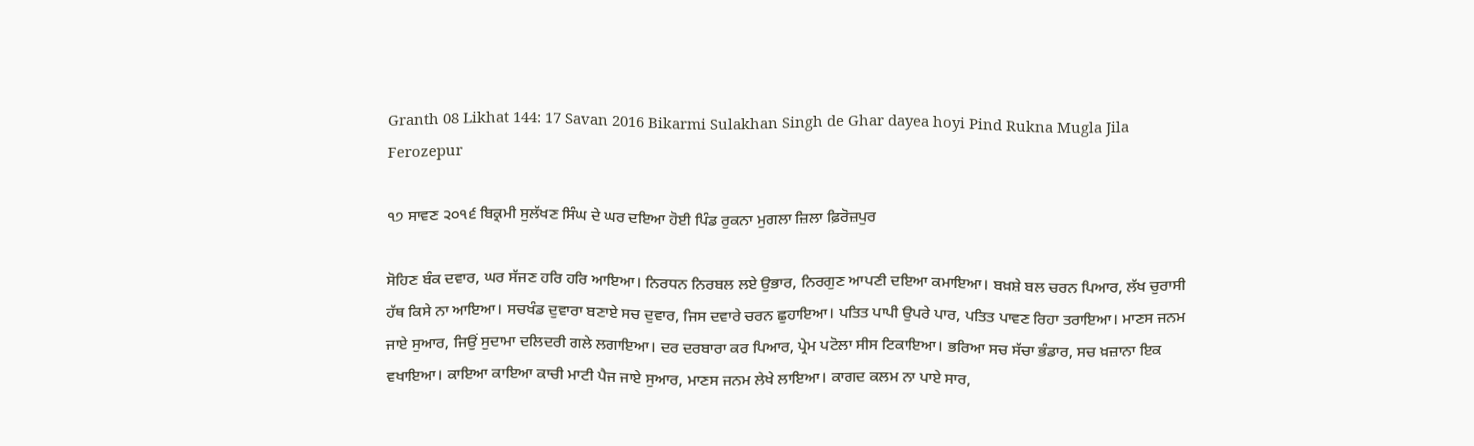Granth 08 Likhat 144: 17 Savan 2016 Bikarmi Sulakhan Singh de Ghar dayea hoyi Pind Rukna Mugla Jila Ferozepur

੧੭ ਸਾਵਣ ੨੦੧੬ ਬਿਕ੍ਰਮੀ ਸੁਲੱਖਣ ਸਿੰਘ ਦੇ ਘਰ ਦਇਆ ਹੋਈ ਪਿੰਡ ਰੁਕਨਾ ਮੁਗਲਾ ਜ਼ਿਲਾ ਫ਼ਿਰੋਜ਼ਪੁਰ

ਸੋਹਿਣ ਬੰਕ ਦਵਾਰ, ਘਰ ਸੱਜਣ ਹਰਿ ਹਰਿ ਆਇਆ। ਨਿਰਧਨ ਨਿਰਬਲ ਲਏ ਉਭਾਰ, ਨਿਰਗੁਣ ਆਪਣੀ ਦਇਆ ਕਮਾਇਆ। ਬਖ਼ਸ਼ੇ ਬਲ ਚਰਨ ਪਿਆਰ, ਲੱਖ ਚੁਰਾਸੀ ਹੱਥ ਕਿਸੇ ਨਾ ਆਇਆ। ਸਚਖੰਡ ਦੁਵਾਰਾ ਬਣਾਏ ਸਚ ਦੁਵਾਰ, ਜਿਸ ਦਵਾਰੇ ਚਰਨ ਛੁਹਾਇਆ। ਪਤਿਤ ਪਾਪੀ ਉਪਰੇ ਪਾਰ, ਪਤਿਤ ਪਾਵਣ ਰਿਹਾ ਤਰਾਇਆ। ਮਾਣਸ ਜਨਮ ਜਾਏ ਸੁਆਰ, ਜਿਉਂ ਸੁਦਾਮਾ ਦਲਿਦਰੀ ਗਲੇ ਲਗਾਇਆ। ਦਰ ਦਰਬਾਰਾ ਕਰ ਪਿਆਰ, ਪ੍ਰੇਮ ਪਟੋਲਾ ਸੀਸ ਟਿਕਾਇਆ। ਭਰਿਆ ਸਚ ਸੱਚਾ ਭੰਡਾਰ, ਸਚ ਖ਼ਜ਼ਾਨਾ ਇਕ ਵਖਾਇਆ। ਕਾਇਆ ਕਾਇਆ ਕਾਚੀ ਮਾਟੀ ਪੈਜ ਜਾਏ ਸੁਆਰ, ਮਾਣਸ ਜਨਮ ਲੇਖੇ ਲਾਇਆ। ਕਾਗਦ ਕਲਮ ਨਾ ਪਾਏ ਸਾਰ,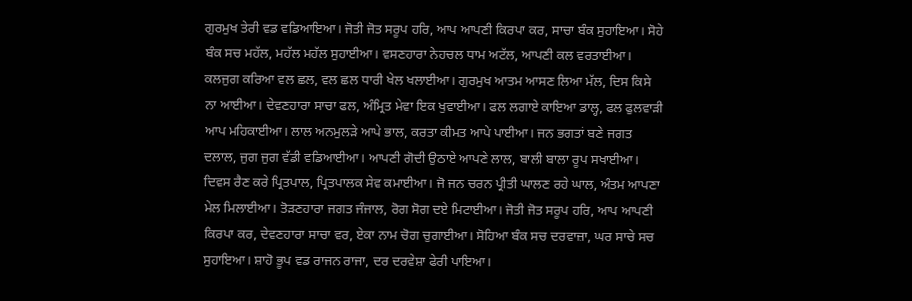ਗੁਰਮੁਖ ਤੇਰੀ ਵਡ ਵਡਿਆਇਆ। ਜੋਤੀ ਜੋਤ ਸਰੂਪ ਹਰਿ, ਆਪ ਆਪਣੀ ਕਿਰਪਾ ਕਰ, ਸਾਚਾ ਬੰਕ ਸੁਹਾਇਆ। ਸੋਹੇ ਬੰਕ ਸਚ ਮਹੱਲ, ਮਹੱਲ ਮਹੱਲ ਸੁਹਾਈਆ। ਵਸਣਹਾਰਾ ਨੇਹਚਲ ਧਾਮ ਅਟੱਲ, ਆਪਣੀ ਕਲ ਵਰਤਾਈਆ। ਕਲਜੁਗ ਕਰਿਆ ਵਲ ਛਲ, ਵਲ ਛਲ ਧਾਰੀ ਖੇਲ ਖਲਾਈਆ। ਗੁਰਮੁਖ ਆਤਮ ਆਸਣ ਲਿਆ ਮੱਲ, ਦਿਸ ਕਿਸੇ ਨਾ ਆਈਆ। ਦੇਵਣਹਾਰਾ ਸਾਚਾ ਫਲ, ਅੰਮ੍ਰਿਤ ਮੇਵਾ ਇਕ ਖੁਵਾਈਆ। ਫਲ ਲਗਾਏ ਕਾਇਆ ਡਾਲ੍ਹ, ਫਲ ਫੁਲਵਾੜੀ ਆਪ ਮਹਿਕਾਈਆ। ਲਾਲ ਅਨਮੁਲੜੇ ਆਪੇ ਭਾਲ, ਕਰਤਾ ਕੀਮਤ ਆਪੇ ਪਾਈਆ। ਜਨ ਭਗਤਾਂ ਬਣੇ ਜਗਤ ਦਲਾਲ, ਜੁਗ ਜੁਗ ਵੱਡੀ ਵਡਿਆਈਆ। ਆਪਣੀ ਗੋਦੀ ਉਠਾਏ ਆਪਣੇ ਲਾਲ, ਬਾਲੀ ਬਾਲਾ ਰੂਪ ਸਖਾਈਆ। ਦਿਵਸ ਰੈਣ ਕਰੇ ਪ੍ਰਿਤਪਾਲ, ਪ੍ਰਿਤਪਾਲਕ ਸੇਵ ਕਮਾਈਆ। ਜੋ ਜਨ ਚਰਨ ਪ੍ਰੀਤੀ ਘਾਲਣ ਰਹੇ ਘਾਲ, ਅੰਤਮ ਆਪਣਾ ਮੇਲ ਮਿਲਾਈਆ। ਤੋੜਣਹਾਰਾ ਜਗਤ ਜੰਜਾਲ, ਰੋਗ ਸੋਗ ਦਏ ਮਿਟਾਈਆ। ਜੋਤੀ ਜੋਤ ਸਰੂਪ ਹਰਿ, ਆਪ ਆਪਣੀ ਕਿਰਪਾ ਕਰ, ਦੇਵਣਹਾਰਾ ਸਾਚਾ ਵਰ, ਏਕਾ ਨਾਮ ਚੋਗ ਚੁਗਾਈਆ। ਸੋਹਿਆ ਬੰਕ ਸਚ ਦਰਵਾਜ਼ਾ, ਘਰ ਸਾਚੇ ਸਚ ਸੁਹਾਇਆ। ਸ਼ਾਹੋ ਭੂਪ ਵਡ ਰਾਜਨ ਰਾਜਾ, ਦਰ ਦਰਵੇਸ਼ਾ ਫੇਰੀ ਪਾਇਆ।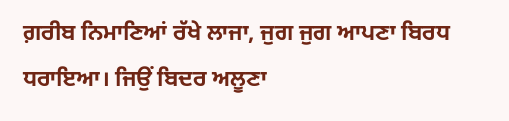ਗ਼ਰੀਬ ਨਿਮਾਣਿਆਂ ਰੱਖੇ ਲਾਜਾ, ਜੁਗ ਜੁਗ ਆਪਣਾ ਬਿਰਧ ਧਰਾਇਆ। ਜਿਉਂ ਬਿਦਰ ਅਲੂਣਾ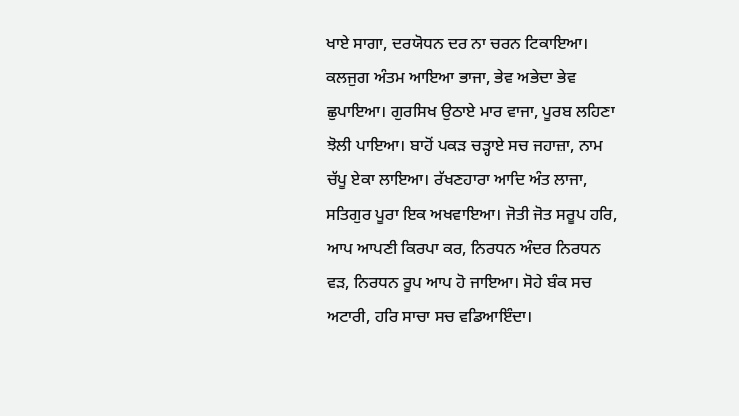ਖਾਏ ਸਾਗਾ, ਦਰਯੋਧਨ ਦਰ ਨਾ ਚਰਨ ਟਿਕਾਇਆ। ਕਲਜੁਗ ਅੰਤਮ ਆਇਆ ਭਾਜਾ, ਭੇਵ ਅਭੇਦਾ ਭੇਵ ਛੁਪਾਇਆ। ਗੁਰਸਿਖ ਉਠਾਏ ਮਾਰ ਵਾਜਾ, ਪੂਰਬ ਲਹਿਣਾ ਝੋਲੀ ਪਾਇਆ। ਬਾਹੋਂ ਪਕੜ ਚੜ੍ਹਾਏ ਸਚ ਜਹਾਜ਼ਾ, ਨਾਮ ਚੱਪੂ ਏਕਾ ਲਾਇਆ। ਰੱਖਣਹਾਰਾ ਆਦਿ ਅੰਤ ਲਾਜਾ, ਸਤਿਗੁਰ ਪੂਰਾ ਇਕ ਅਖਵਾਇਆ। ਜੋਤੀ ਜੋਤ ਸਰੂਪ ਹਰਿ, ਆਪ ਆਪਣੀ ਕਿਰਪਾ ਕਰ, ਨਿਰਧਨ ਅੰਦਰ ਨਿਰਧਨ ਵੜ, ਨਿਰਧਨ ਰੂਪ ਆਪ ਹੋ ਜਾਇਆ। ਸੋਹੇ ਬੰਕ ਸਚ ਅਟਾਰੀ, ਹਰਿ ਸਾਚਾ ਸਚ ਵਡਿਆਇੰਦਾ।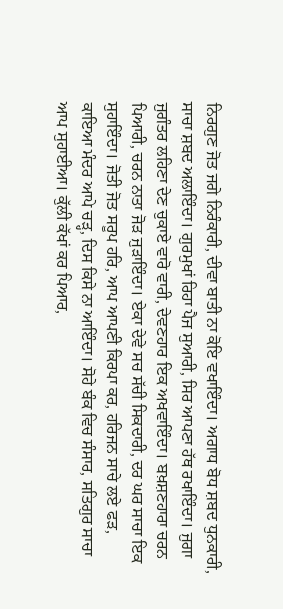ਨਿਰਗੁਣ ਜੋਤ ਜਗੇ ਨਿਰੰਕਾਰੀ, ਦੀਵਾ ਬਾਤੀ ਨਾ ਕੋਇ ਵਖਾਇੰਦਾ। ਅਗਾਧ ਬੋਧ ਸ਼ਬਦ ਧੁਨਕਾਰੀ, ਸਾਚਾ ਸ਼ਬਦ ਅਲਾਇੰਦਾ। ਗੁਰਮੁਖਾਂ ਰਿਹਾ ਪੈਜ ਸੁਆਰੀ, ਸਿਰ ਆਪਣਾ ਹੱਥ ਰਖਾਇੰਦਾ। ਜੁਗਾ ਜੁਗੰਤਰ ਲਹਿਣਾ ਦੇਣ ਚੁਕਾਏ ਵਾਰੋ ਵਾਰੀ, ਦੇਵਣਹਾਰ ਇਕ ਅਖਵਾਇੰਦਾ। ਬਖ਼ਸ਼ਣਹਾਰਾ ਚਰਨ ਪਿਆਰੀ, ਚਰਨ ਨਾਤਾ ਜੋੜ ਜੁੜਾਇੰਦਾ। ਏਕਾ ਦੇਵੇ ਸਚ ਸੱਚੀ ਸਿਕਦਾਰੀ, ਦਰ ਘਰ ਸਾਚਾ ਇਕ ਸੁਹਾਇੰਦਾ। ਜੋਤੀ ਜੋਤ ਸਰੂਪ ਹਰਿ, ਆਪ ਆਪਣੀ ਕਿਰਪਾ ਕਰ, ਹਰਿਜਨ ਸਾਚੇ ਲਏ ਫੜ, ਕਾਇਆ ਮੰਦਰ ਆਪੇ ਚੜ੍ਹ, ਦਿਸ ਕਿਸੇ ਨਾ ਆਇੰਦਾ। ਸੋਹੇ ਬੰਕ ਵਿਚ ਸੰਸਾਰ, ਸਤਿਗੁਰ ਸਾਚਾ ਆਪ ਸੁਹਾਈਆ। ਕੁੱਲੀ ਕੱਖਾਂ ਕਰ ਪਿਆਰ,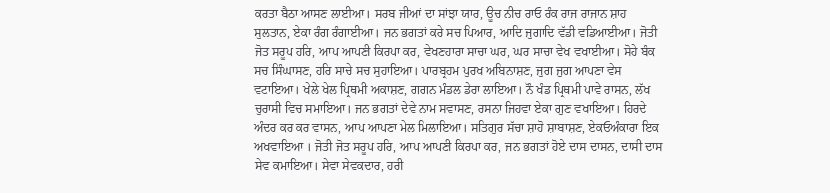ਕਰਤਾ ਬੈਠਾ ਆਸਣ ਲਾਈਆ। ਸਰਬ ਜੀਆਂ ਦਾ ਸਾਂਝਾ ਯਾਰ, ਊਚ ਨੀਚ ਰਾਓ ਰੰਕ ਰਾਜ ਰਾਜਾਨ ਸ਼ਾਹ ਸੁਲਤਾਨ, ਏਕਾ ਰੰਗ ਰੰਗਾਈਆ। ਜਨ ਭਗਤਾਂ ਕਰੇ ਸਚ ਪਿਆਰ, ਆਦਿ ਜੁਗਾਦਿ ਵੱਡੀ ਵਡਿਆਈਆ। ਜੋਤੀ ਜੋਤ ਸਰੂਪ ਹਰਿ, ਆਪ ਆਪਣੀ ਕਿਰਪਾ ਕਰ, ਵੇਖਣਹਾਰਾ ਸਾਚਾ ਘਰ, ਘਰ ਸਾਚਾ ਵੇਖ ਵਖਾਈਆ। ਸੋਹੇ ਬੰਕ ਸਚ ਸਿੰਘਾਸਣ, ਹਰਿ ਸਾਚੇ ਸਚ ਸੁਹਾਇਆ। ਪਾਰਬ੍ਰਹਮ ਪੁਰਖ ਅਬਿਨਾਸ਼ਣ, ਜੁਗ ਜੁਗ ਆਪਣਾ ਵੇਸ ਵਟਾਇਆ। ਖੇਲੇ ਖੇਲ ਪ੍ਰਿਥਮੀ ਅਕਾਸ਼ਣ, ਗਗਨ ਮੰਡਲ ਡੇਰਾ ਲਾਇਆ। ਨੌ ਖੰਡ ਪ੍ਰਿਥਮੀ ਪਾਵੇ ਰਾਸਨ, ਲੱਖ ਚੁਰਾਸੀ ਵਿਚ ਸਮਾਇਆ। ਜਨ ਭਗਤਾਂ ਦੇਵੇ ਨਾਮ ਸਵਾਸਣ, ਰਸਨਾ ਜਿਹਵਾ ਏਕਾ ਗੁਣ ਵਖਾਇਆ। ਹਿਰਦੇ ਅੰਦਰ ਕਰ ਕਰ ਵਾਸਨ, ਆਪ ਆਪਣਾ ਮੇਲ ਮਿਲਾਇਆ। ਸਤਿਗੁਰ ਸੱਚਾ ਸ਼ਾਹੋ ਸ਼ਾਬਾਸ਼ਣ, ਏਕਓਅੰਕਾਰਾ ਇਕ ਅਖਵਾਇਆ । ਜੋਤੀ ਜੋਤ ਸਰੂਪ ਹਰਿ, ਆਪ ਆਪਣੀ ਕਿਰਪਾ ਕਰ, ਜਨ ਭਗਤਾਂ ਹੋਏ ਦਾਸ ਦਾਸਨ, ਦਾਸੀ ਦਾਸ ਸੇਵ ਕਮਾਇਆ। ਸੇਵਾ ਸੇਵਕਦਾਰ, ਹਰੀ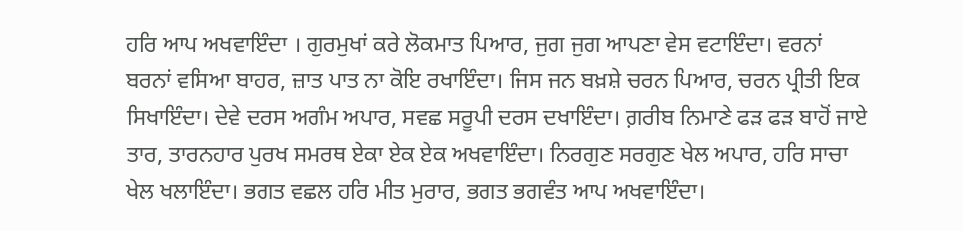ਹਰਿ ਆਪ ਅਖਵਾਇੰਦਾ । ਗੁਰਮੁਖਾਂ ਕਰੇ ਲੋਕਮਾਤ ਪਿਆਰ, ਜੁਗ ਜੁਗ ਆਪਣਾ ਵੇਸ ਵਟਾਇੰਦਾ। ਵਰਨਾਂ ਬਰਨਾਂ ਵਸਿਆ ਬਾਹਰ, ਜ਼ਾਤ ਪਾਤ ਨਾ ਕੋਇ ਰਖਾਇੰਦਾ। ਜਿਸ ਜਨ ਬਖ਼ਸ਼ੇ ਚਰਨ ਪਿਆਰ, ਚਰਨ ਪ੍ਰੀਤੀ ਇਕ ਸਿਖਾਇੰਦਾ। ਦੇਵੇ ਦਰਸ ਅਗੰਮ ਅਪਾਰ, ਸਵਛ ਸਰੂਪੀ ਦਰਸ ਦਖਾਇੰਦਾ। ਗ਼ਰੀਬ ਨਿਮਾਣੇ ਫੜ ਫੜ ਬਾਹੋਂ ਜਾਏ ਤਾਰ, ਤਾਰਨਹਾਰ ਪੁਰਖ ਸਮਰਥ ਏਕਾ ਏਕ ਏਕ ਅਖਵਾਇੰਦਾ। ਨਿਰਗੁਣ ਸਰਗੁਣ ਖੇਲ ਅਪਾਰ, ਹਰਿ ਸਾਚਾ ਖੇਲ ਖਲਾਇੰਦਾ। ਭਗਤ ਵਛਲ ਹਰਿ ਮੀਤ ਮੁਰਾਰ, ਭਗਤ ਭਗਵੰਤ ਆਪ ਅਖਵਾਇੰਦਾ।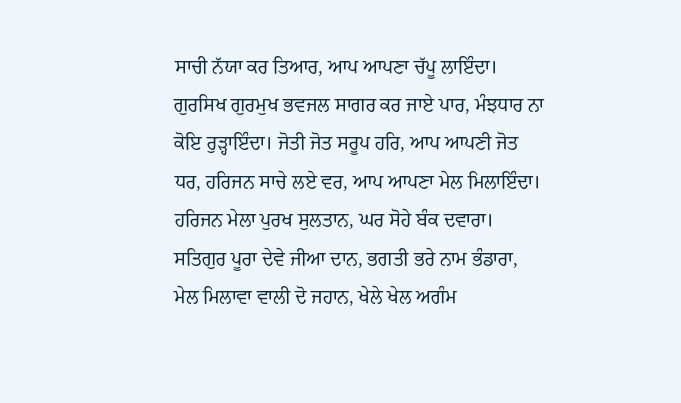ਸਾਚੀ ਨੱਯਾ ਕਰ ਤਿਆਰ, ਆਪ ਆਪਣਾ ਚੱਪੂ ਲਾਇੰਦਾ। ਗੁਰਸਿਖ ਗੁਰਮੁਖ ਭਵਜਲ ਸਾਗਰ ਕਰ ਜਾਏ ਪਾਰ, ਮੰਝਧਾਰ ਨਾ ਕੋਇ ਰੁੜ੍ਹਾਇੰਦਾ। ਜੋਤੀ ਜੋਤ ਸਰੂਪ ਹਰਿ, ਆਪ ਆਪਣੀ ਜੋਤ ਧਰ, ਹਰਿਜਨ ਸਾਚੇ ਲਏ ਵਰ, ਆਪ ਆਪਣਾ ਮੇਲ ਮਿਲਾਇੰਦਾ। ਹਰਿਜਨ ਮੇਲਾ ਪੁਰਖ ਸੁਲਤਾਨ, ਘਰ ਸੋਹੇ ਬੰਕ ਦਵਾਰਾ। ਸਤਿਗੁਰ ਪੂਰਾ ਦੇਵੇ ਜੀਆ ਦਾਨ, ਭਗਤੀ ਭਰੇ ਨਾਮ ਭੰਡਾਰਾ, ਮੇਲ ਮਿਲਾਵਾ ਵਾਲੀ ਦੋ ਜਹਾਨ, ਖੇਲੇ ਖੇਲ ਅਗੰਮ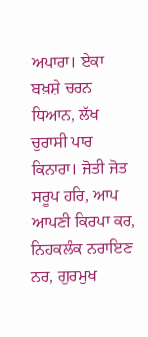ਅਪਾਰਾ। ਏਕਾ ਬਖ਼ਸ਼ੇ ਚਰਨ ਧਿਆਨ, ਲੱਖ ਚੁਰਾਸੀ ਪਾਰ ਕਿਨਾਰਾ। ਜੋਤੀ ਜੋਤ ਸਰੂਪ ਹਰਿ, ਆਪ ਆਪਣੀ ਕਿਰਪਾ ਕਰ, ਨਿਹਕਲੰਕ ਨਰਾਇਣ ਨਰ, ਗੁਰਮੁਖ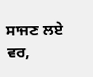ਸਾਜਣ ਲਏ ਵਰ,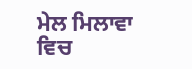ਮੇਲ ਮਿਲਾਵਾ ਵਿਚ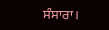ਸੰਸਾਰਾ।